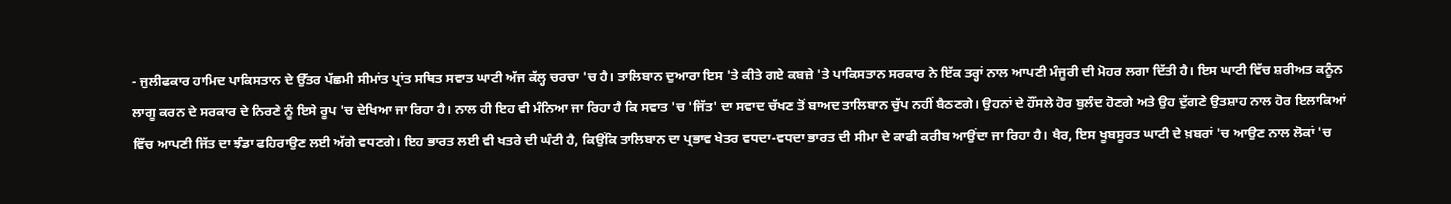- ਜੁਲੀਫਕਾਰ ਹਾਮਿਦ ਪਾਕਿਸਤਾਨ ਦੇ ਉੱਤਰ ਪੱਛਮੀ ਸੀਮਾਂਤ ਪ੍ਰਾਂਤ ਸਥਿਤ ਸਵਾਤ ਘਾਟੀ ਅੱਜ ਕੱਲ੍ਹ ਚਰਚਾ 'ਚ ਹੈ। ਤਾਲਿਬਾਨ ਦੁਆਰਾ ਇਸ 'ਤੇ ਕੀਤੇ ਗਏ ਕਬਜ਼ੇ 'ਤੇ ਪਾਕਿਸਤਾਨ ਸਰਕਾਰ ਨੇ ਇੱਕ ਤਰ੍ਹਾਂ ਨਾਲ ਆਪਣੀ ਮੰਜੂਰੀ ਦੀ ਮੋਹਰ ਲਗਾ ਦਿੱਤੀ ਹੈ। ਇਸ ਘਾਟੀ ਵਿੱਚ ਸ਼ਰੀਅਤ ਕਨੂੰਨ ਲਾਗੂ ਕਰਨ ਦੇ ਸਰਕਾਰ ਦੇ ਨਿਰਣੇ ਨੂੰ ਇਸੇ ਰੂਪ 'ਚ ਦੇਖਿਆ ਜਾ ਰਿਹਾ ਹੈ। ਨਾਲ ਹੀ ਇਹ ਵੀ ਮੰਨਿਆ ਜਾ ਰਿਹਾ ਹੈ ਕਿ ਸਵਾਤ 'ਚ 'ਜਿੱਤ' ਦਾ ਸਵਾਦ ਚੱਖਣ ਤੋਂ ਬਾਅਦ ਤਾਲਿਬਾਨ ਚੁੱਪ ਨਹੀਂ ਬੈਠਣਗੇ। ਉਹਨਾਂ ਦੇ ਹੌਂਸਲੇ ਹੋਰ ਬੁਲੰਦ ਹੋਣਗੇ ਅਤੇ ਉਹ ਦੁੱਗਣੇ ਉਤਸ਼ਾਹ ਨਾਲ ਹੋਰ ਇਲਾਕਿਆਂ ਵਿੱਚ ਆਪਣੀ ਜਿੱਤ ਦਾ ਝੰਡਾ ਫਹਿਰਾਉਣ ਲਈ ਅੱਗੇ ਵਧਣਗੇ। ਇਹ ਭਾਰਤ ਲਈ ਵੀ ਖਤਰੇ ਦੀ ਘੰਟੀ ਹੈ, ਕਿਉਂਕਿ ਤਾਲਿਬਾਨ ਦਾ ਪ੍ਰਭਾਵ ਖੇਤਰ ਵਧਦਾ-ਵਧਦਾ ਭਾਰਤ ਦੀ ਸੀਮਾ ਦੇ ਕਾਫੀ ਕਰੀਬ ਆਉਂਦਾ ਜਾ ਰਿਹਾ ਹੈ। ਖੈਰ, ਇਸ ਖੂਬਸੂਰਤ ਘਾਟੀ ਦੇ ਖ਼ਬਰਾਂ 'ਚ ਆਉਣ ਨਾਲ ਲੋਕਾਂ 'ਚ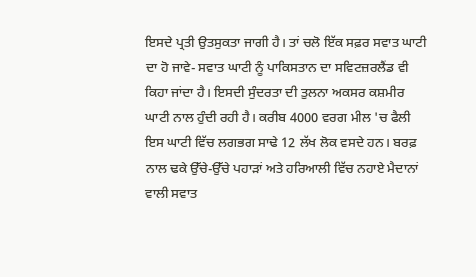ਇਸਦੇ ਪ੍ਰਤੀ ਉਤਸੁਕਤਾ ਜਾਗੀ ਹੈ। ਤਾਂ ਚਲੋ ਇੱਕ ਸਫ਼ਰ ਸਵਾਤ ਘਾਟੀ ਦਾ ਹੋ ਜਾਵੇ- ਸਵਾਤ ਘਾਟੀ ਨੂੰ ਪਾਕਿਸਤਾਨ ਦਾ ਸਵਿਟਜ਼ਰਲੈਂਡ ਵੀ ਕਿਹਾ ਜਾਂਦਾ ਹੈ। ਇਸਦੀ ਸੁੰਦਰਤਾ ਦੀ ਤੁਲਨਾ ਅਕਸਰ ਕਸ਼ਮੀਰ ਘਾਟੀ ਨਾਲ ਹੁੰਦੀ ਰਹੀ ਹੈ। ਕਰੀਬ 4000 ਵਰਗ ਮੀਲ 'ਚ ਫੈਲੀ ਇਸ ਘਾਟੀ ਵਿੱਚ ਲਗਭਗ ਸਾਢੇ 12 ਲੱਖ ਲੋਕ ਵਸਦੇ ਹਨ। ਬਰਫ਼ ਨਾਲ ਢਕੇ ਉੱਚੇ-ਉੱਚੇ ਪਹਾੜਾਂ ਅਤੇ ਹਰਿਆਲੀ ਵਿੱਚ ਨਹਾਏ ਮੈਦਾਨਾਂ ਵਾਲੀ ਸਵਾਤ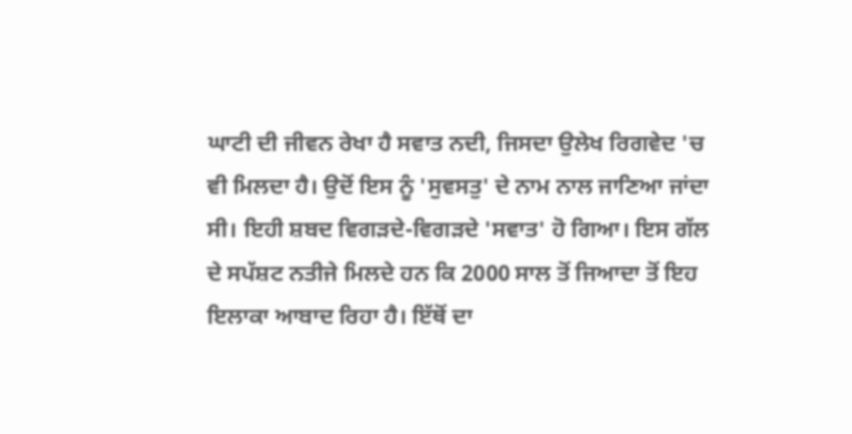ਘਾਟੀ ਦੀ ਜੀਵਨ ਰੇਖਾ ਹੈ ਸਵਾਤ ਨਦੀ, ਜਿਸਦਾ ਉਲੇਖ ਰਿਗਵੇਦ 'ਚ ਵੀ ਮਿਲਦਾ ਹੈ। ਉਦੋਂ ਇਸ ਨੂੰ 'ਸੁਵਸਤੁ' ਦੇ ਨਾਮ ਨਾਲ ਜਾਣਿਆ ਜਾਂਦਾ ਸੀ। ਇਹੀ ਸ਼ਬਦ ਵਿਗੜਦੇ-ਵਿਗੜਦੇ 'ਸਵਾਤ' ਹੋ ਗਿਆ। ਇਸ ਗੱਲ ਦੇ ਸਪੱਸ਼ਟ ਨਤੀਜੇ ਮਿਲਦੇ ਹਨ ਕਿ 2000 ਸਾਲ ਤੋਂ ਜਿਆਦਾ ਤੋਂ ਇਹ ਇਲਾਕਾ ਆਬਾਦ ਰਿਹਾ ਹੈ। ਇੱਥੋਂ ਦਾ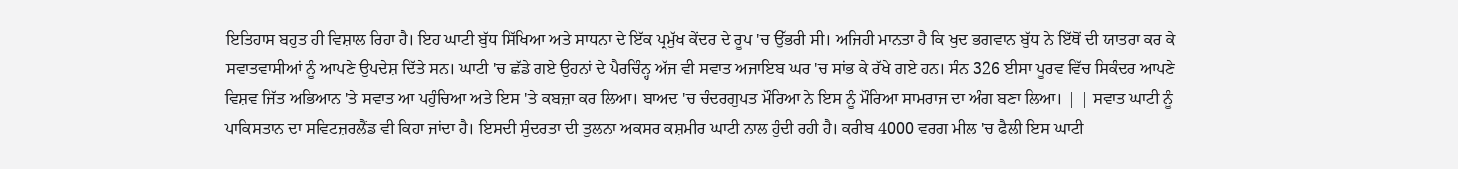ਇਤਿਹਾਸ ਬਹੁਤ ਹੀ ਵਿਸ਼ਾਲ ਰਿਹਾ ਹੈ। ਇਹ ਘਾਟੀ ਬੁੱਧ ਸਿੱਖਿਆ ਅਤੇ ਸਾਧਨਾ ਦੇ ਇੱਕ ਪ੍ਰਮੁੱਖ ਕੇਂਦਰ ਦੇ ਰੂਪ 'ਚ ਉੱਭਰੀ ਸੀ। ਅਜਿਹੀ ਮਾਨਤਾ ਹੈ ਕਿ ਖੁਦ ਭਗਵਾਨ ਬੁੱਧ ਨੇ ਇੱਥੋਂ ਦੀ ਯਾਤਰਾ ਕਰ ਕੇ ਸਵਾਤਵਾਸੀਆਂ ਨੂੰ ਆਪਣੇ ਉਪਦੇਸ਼ ਦਿੱਤੇ ਸਨ। ਘਾਟੀ 'ਚ ਛੱਡੇ ਗਏ ਉਹਨਾਂ ਦੇ ਪੈਰਚਿੰਨ੍ਹ ਅੱਜ ਵੀ ਸਵਾਤ ਅਜਾਇਬ ਘਰ 'ਚ ਸਾਂਭ ਕੇ ਰੱਖੇ ਗਏ ਹਨ। ਸੰਨ 326 ਈਸਾ ਪੂਰਵ ਵਿੱਚ ਸਿਕੰਦਰ ਆਪਣੇ ਵਿਸ਼ਵ ਜਿੱਤ ਅਭਿਆਨ 'ਤੇ ਸਵਾਤ ਆ ਪਹੁੰਚਿਆ ਅਤੇ ਇਸ 'ਤੇ ਕਬਜ਼ਾ ਕਰ ਲਿਆ। ਬਾਅਦ 'ਚ ਚੰਦਰਗੁਪਤ ਮੌਰਿਆ ਨੇ ਇਸ ਨੂੰ ਮੌਰਿਆ ਸਾਮਰਾਜ ਦਾ ਅੰਗ ਬਣਾ ਲਿਆ। | | ਸਵਾਤ ਘਾਟੀ ਨੂੰ ਪਾਕਿਸਤਾਨ ਦਾ ਸਵਿਟਜ਼ਰਲੈਂਡ ਵੀ ਕਿਹਾ ਜਾਂਦਾ ਹੈ। ਇਸਦੀ ਸੁੰਦਰਤਾ ਦੀ ਤੁਲਨਾ ਅਕਸਰ ਕਸ਼ਮੀਰ ਘਾਟੀ ਨਾਲ ਹੁੰਦੀ ਰਹੀ ਹੈ। ਕਰੀਬ 4000 ਵਰਗ ਮੀਲ 'ਚ ਫੈਲੀ ਇਸ ਘਾਟੀ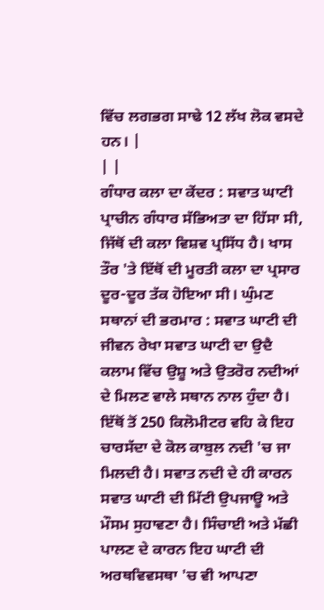ਵਿੱਚ ਲਗਭਗ ਸਾਢੇ 12 ਲੱਖ ਲੋਕ ਵਸਦੇ ਹਨ। |
| |
ਗੰਧਾਰ ਕਲਾ ਦਾ ਕੇਂਦਰ : ਸਵਾਤ ਘਾਟੀ ਪ੍ਰਾਚੀਨ ਗੰਧਾਰ ਸੱਭਿਅਤਾ ਦਾ ਹਿੱਸਾ ਸੀ, ਜਿੱਥੋਂ ਦੀ ਕਲਾ ਵਿਸ਼ਵ ਪ੍ਰਸਿੱਧ ਹੈ। ਖਾਸ ਤੌਰ 'ਤੇ ਇੱਥੋਂ ਦੀ ਮੂਰਤੀ ਕਲਾ ਦਾ ਪ੍ਰਸਾਰ ਦੂਰ-ਦੂਰ ਤੱਕ ਹੋਇਆ ਸੀ। ਘੁੰਮਣ ਸਥਾਨਾਂ ਦੀ ਭਰਮਾਰ : ਸਵਾਤ ਘਾਟੀ ਦੀ ਜੀਵਨ ਰੇਖਾ ਸਵਾਤ ਘਾਟੀ ਦਾ ਉਦੈ ਕਲਾਮ ਵਿੱਚ ਉਸ਼ੂ ਅਤੇ ਉਤਰੋਰ ਨਦੀਆਂ ਦੇ ਮਿਲਣ ਵਾਲੇ ਸਥਾਨ ਨਾਲ ਹੁੰਦਾ ਹੈ। ਇੱਥੋਂ ਤੋਂ 250 ਕਿਲੋਮੀਟਰ ਵਹਿ ਕੇ ਇਹ ਚਾਰਸੱਦਾ ਦੇ ਕੋਲ ਕਾਬੁਲ ਨਦੀ 'ਚ ਜਾ ਮਿਲਦੀ ਹੈ। ਸਵਾਤ ਨਦੀ ਦੇ ਹੀ ਕਾਰਨ ਸਵਾਤ ਘਾਟੀ ਦੀ ਮਿੱਟੀ ਉਪਜਾਊ ਅਤੇ ਮੌਸਮ ਸੁਹਾਵਣਾ ਹੈ। ਸਿੰਚਾਈ ਅਤੇ ਮੱਛੀ ਪਾਲਣ ਦੇ ਕਾਰਨ ਇਹ ਘਾਟੀ ਦੀ ਅਰਥਵਿਵਸਥਾ 'ਚ ਵੀ ਆਪਣਾ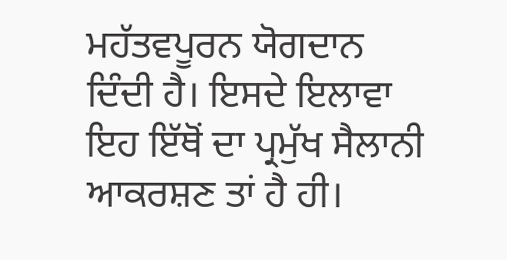ਮਹੱਤਵਪੂਰਨ ਯੋਗਦਾਨ ਦਿੰਦੀ ਹੈ। ਇਸਦੇ ਇਲਾਵਾ ਇਹ ਇੱਥੋਂ ਦਾ ਪ੍ਰਮੁੱਖ ਸੈਲਾਨੀ ਆਕਰਸ਼ਣ ਤਾਂ ਹੈ ਹੀ।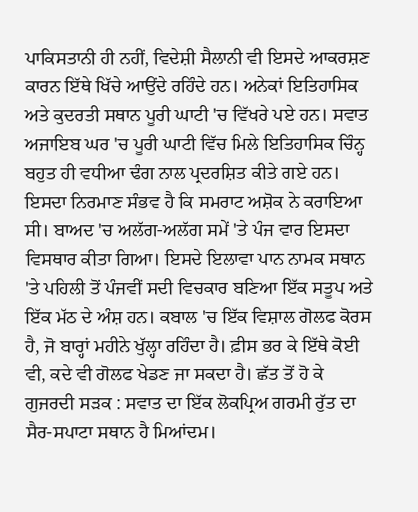ਪਾਕਿਸਤਾਨੀ ਹੀ ਨਹੀਂ, ਵਿਦੇਸ਼ੀ ਸੈਲਾਨੀ ਵੀ ਇਸਦੇ ਆਕਰਸ਼ਣ ਕਾਰਨ ਇੱਥੇ ਖਿੱਚੇ ਆਉਂਦੇ ਰਹਿੰਦੇ ਹਨ। ਅਨੇਕਾਂ ਇਤਿਹਾਸਿਕ ਅਤੇ ਕੁਦਰਤੀ ਸਥਾਨ ਪੂਰੀ ਘਾਟੀ 'ਚ ਵਿੱਖਰੇ ਪਏ ਹਨ। ਸਵਾਤ ਅਜਾਇਬ ਘਰ 'ਚ ਪੂਰੀ ਘਾਟੀ ਵਿੱਚ ਮਿਲੇ ਇਤਿਹਾਸਿਕ ਚਿੰਨ੍ਹ ਬਹੁਤ ਹੀ ਵਧੀਆ ਢੰਗ ਨਾਲ ਪ੍ਰਦਰਸ਼ਿਤ ਕੀਤੇ ਗਏ ਹਨ। ਇਸਦਾ ਨਿਰਮਾਣ ਸੰਭਵ ਹੈ ਕਿ ਸਮਰਾਟ ਅਸ਼ੋਕ ਨੇ ਕਰਾਇਆ ਸੀ। ਬਾਅਦ 'ਚ ਅਲੱਗ-ਅਲੱਗ ਸਮੇਂ 'ਤੇ ਪੰਜ ਵਾਰ ਇਸਦਾ ਵਿਸਥਾਰ ਕੀਤਾ ਗਿਆ। ਇਸਦੇ ਇਲਾਵਾ ਪਾਨ ਨਾਮਕ ਸਥਾਨ 'ਤੇ ਪਹਿਲੀ ਤੋਂ ਪੰਜਵੀਂ ਸਦੀ ਵਿਚਕਾਰ ਬਣਿਆ ਇੱਕ ਸਤੂਪ ਅਤੇ ਇੱਕ ਮੱਠ ਦੇ ਅੰਸ਼ ਹਨ। ਕਬਾਲ 'ਚ ਇੱਕ ਵਿਸ਼ਾਲ ਗੋਲਫ ਕੋਰਸ ਹੈ, ਜੋ ਬਾਰ੍ਹਾਂ ਮਹੀਨੇ ਖੁੱਲ੍ਹਾ ਰਹਿੰਦਾ ਹੈ। ਫ਼ੀਸ ਭਰ ਕੇ ਇੱਥੇ ਕੋਈ ਵੀ, ਕਦੇ ਵੀ ਗੋਲਫ ਖੇਡਣ ਜਾ ਸਕਦਾ ਹੈ। ਛੱਤ ਤੋਂ ਹੋ ਕੇ ਗੁਜਰਦੀ ਸੜਕ : ਸਵਾਤ ਦਾ ਇੱਕ ਲੋਕਪ੍ਰਿਅ ਗਰਮੀ ਰੁੱਤ ਦਾ ਸੈਰ-ਸਪਾਟਾ ਸਥਾਨ ਹੈ ਮਿਆਂਦਮ।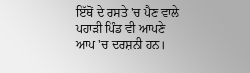ਇੱਥੋਂ ਦੇ ਰਸਤੇ 'ਚ ਪੈਣ ਵਾਲੇ ਪਹਾੜੀ ਪਿੰਡ ਵੀ ਆਪਣੇ ਆਪ 'ਚ ਦਰਸ਼ਨੀ ਹਨ।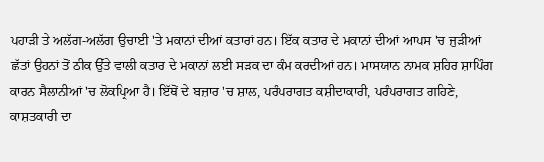ਪਹਾੜੀ ਤੇ ਅਲੱਗ-ਅਲੱਗ ਉਚਾਈ 'ਤੇ ਮਕਾਨਾਂ ਦੀਆਂ ਕਤਾਰਾਂ ਹਨ। ਇੱਕ ਕਤਾਰ ਦੇ ਮਕਾਨਾਂ ਦੀਆਂ ਆਪਸ 'ਚ ਜੁੜੀਆਂ ਛੱਤਾਂ ਉਹਨਾਂ ਤੋਂ ਠੀਕ ਉੱਤੇ ਵਾਲੀ ਕਤਾਰ ਦੇ ਮਕਾਨਾਂ ਲਈ ਸੜਕ ਦਾ ਕੰਮ ਕਰਦੀਆਂ ਹਨ। ਮਾਸਯਾਨ ਨਾਮਕ ਸ਼ਹਿਰ ਸ਼ਾਪਿੰਗ ਕਾਰਨ ਸੈਲਾਨੀਆਂ 'ਚ ਲੋਕਪ੍ਰਿਆ ਹੈ। ਇੱਥੋਂ ਦੇ ਬਜ਼ਾਰ 'ਚ ਸ਼ਾਲ, ਪਰੰਪਰਾਗਤ ਕਸ਼ੀਦਾਕਾਰੀ, ਪਰੰਪਰਾਗਤ ਗਹਿਣੇ, ਕਾਸ਼ਤਕਾਰੀ ਦਾ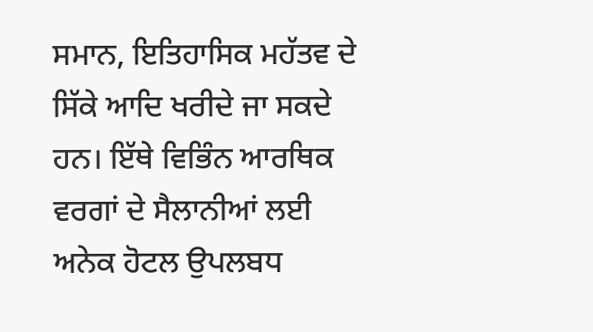ਸਮਾਨ, ਇਤਿਹਾਸਿਕ ਮਹੱਤਵ ਦੇ ਸਿੱਕੇ ਆਦਿ ਖਰੀਦੇ ਜਾ ਸਕਦੇ ਹਨ। ਇੱਥੇ ਵਿਭਿੰਨ ਆਰਥਿਕ ਵਰਗਾਂ ਦੇ ਸੈਲਾਨੀਆਂ ਲਈ ਅਨੇਕ ਹੋਟਲ ਉਪਲਬਧ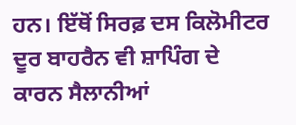ਹਨ। ਇੱਥੋਂ ਸਿਰਫ਼ ਦਸ ਕਿਲੋਮੀਟਰ ਦੂਰ ਬਾਹਰੈਨ ਵੀ ਸ਼ਾਪਿੰਗ ਦੇ ਕਾਰਨ ਸੈਲਾਨੀਆਂ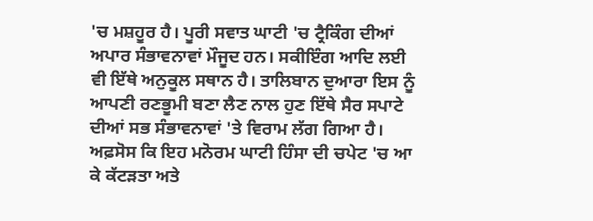'ਚ ਮਸ਼ਹੂਰ ਹੈ। ਪੂਰੀ ਸਵਾਤ ਘਾਟੀ 'ਚ ਟ੍ਰੈਕਿੰਗ ਦੀਆਂ ਅਪਾਰ ਸੰਭਾਵਨਾਵਾਂ ਮੌਜੂਦ ਹਨ। ਸਕੀਇੰਗ ਆਦਿ ਲਈ ਵੀ ਇੱਥੇ ਅਨੁਕੂਲ ਸਥਾਨ ਹੈ। ਤਾਲਿਬਾਨ ਦੁਆਰਾ ਇਸ ਨੂੰ ਆਪਣੀ ਰਣਭੂਮੀ ਬਣਾ ਲੈਣ ਨਾਲ ਹੁਣ ਇੱਥੇ ਸੈਰ ਸਪਾਟੇ ਦੀਆਂ ਸਭ ਸੰਭਾਵਨਾਵਾਂ 'ਤੇ ਵਿਰਾਮ ਲੱਗ ਗਿਆ ਹੈ। ਅਫ਼ਸੋਸ ਕਿ ਇਹ ਮਨੋਰਮ ਘਾਟੀ ਹਿੰਸਾ ਦੀ ਚਪੇਟ 'ਚ ਆ ਕੇ ਕੱਟੜਤਾ ਅਤੇ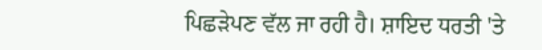ਪਿਛੜੇਪਣ ਵੱਲ ਜਾ ਰਹੀ ਹੈ। ਸ਼ਾਇਦ ਧਰਤੀ 'ਤੇ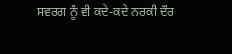ਸਵਰਗ ਨੂੰ ਵੀ ਕਦੇ-ਕਦੇ ਨਰਕੀ ਦੌਰ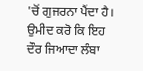'ਚੋਂ ਗੁਜਰਨਾ ਪੈਂਦਾ ਹੈ। ਉਮੀਦ ਕਰੋ ਕਿ ਇਹ ਦੌਰ ਜਿਆਦਾ ਲੰਬਾ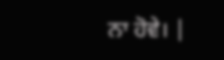ਨਾ ਹੋਵੇ। |